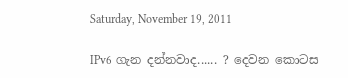Saturday, November 19, 2011

IPv6 ගැන දන්නවාද...... ? දෙවන කොටස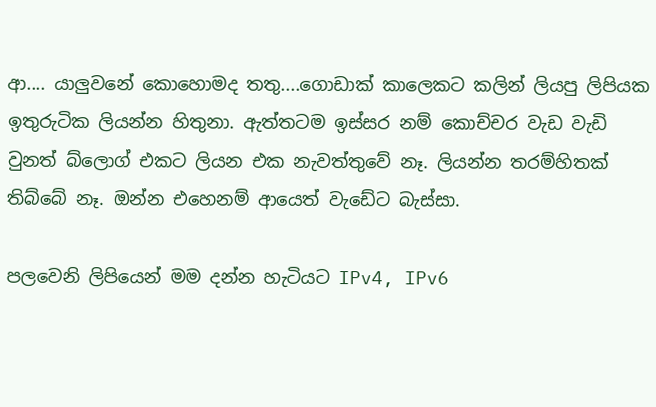ආ.... යාලුවනේ කොහොමද තතු....ගොඩාක් කාලෙකට කලින් ලියපු ලිපියක ඉතුරුටික ලියන්න හිතුනා. ඇත්තටම ඉස්සර නම් කොච්චර වැඩ වැඩි වුනත් බ්ලොග් එකට ලියන එක නැවත්තුවේ නෑ. ලියන්න තරම්හිතක් තිබ්බේ නෑ. ඔන්න එහෙනම් ආයෙත් වැඩේට බැස්සා.

පලවෙනි ලිපියෙන් මම දන්න හැටියට IPv4, IPv6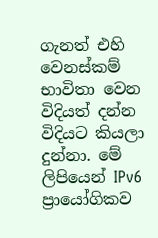ගැනත් එහි වෙනස්කම් භාවිතා වෙන විදියත් දන්න විදියට කියලා දුන්නා. මේ ලිපියෙන් IPv6 ප්‍රායෝගිකව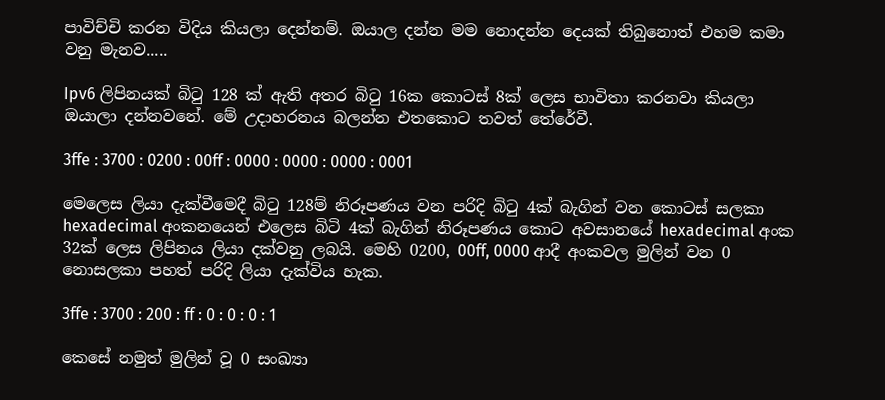පාවිච්චි කරන විදිය කියලා දෙන්නම්. ඔයාල දන්න මම නොදන්න දෙයක් තිබුනොත් එහම කමා වනු මැනව.....

Ipv6 ලිපිනයක් බි‍ටු 128 ක් ඇති අතර බි‍ටු 16ක කොටස් 8ක් ලෙස භාවිතා කරනවා කියලා ඔයාලා දන්නවනේ. මේ උදාහරනය බලන්න එතකොට තවත් තේරේවී.

3ffe : 3700 : 0200 : 00ff : 0000 : 0000 : 0000 : 0001

මෙලෙස ලියා දැක්වීමෙදී බි‍ටු 128ම් නිරූපණය වන පරිදි බි‍ටු 4ක් බැගින් වන කොටස් සලකා hexadecimal අංකනයෙන් එලෙස බිටි 4ක් බැගින් නිරූපණය කොට අවසානයේ hexadecimal අංක 32ක් ලෙස ලිපිනය ලියා දක්වනු ලබයි. මෙහි 0200, 00ff, 0000 ආදී අංකවල මුලින් වන 0 නොසලකා පහත් පරිදි ලියා දැක්විය හැක.

3ffe : 3700 : 200 : ff : 0 : 0 : 0 : 1

කෙසේ නමුත් මුලින් වූ 0 සංඛ්‍යා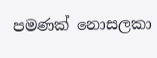පමණක් නොසලකා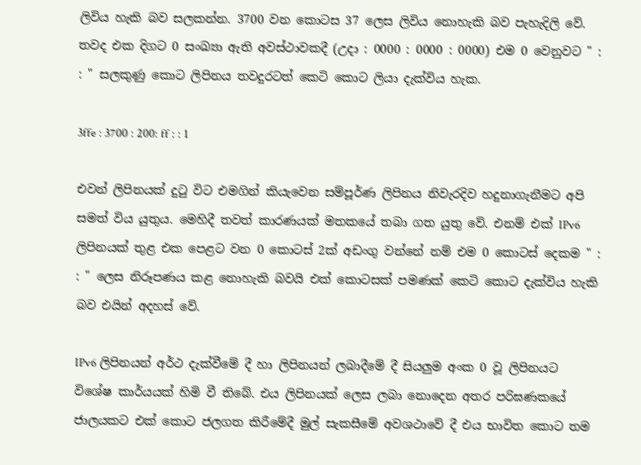ලිවිය හැකි බව සලකන්න. 3700 වන කොටස 37 ලෙස ලිවිය නොහැකි බව පැහැදිලි වේ. තවද එක දිගට 0 සංඛ්‍යා ඇති අවස්ථාවකදී (උදා : 0000 : 0000 : 0000) එම 0 වෙනුවට " : : " සලකුණු කොට ලිපිනය තවදුරටත් කෙටි කොට ලියා දැක්විය හැක.

3ffe : 3700 : 200: ff : : 1

එවන් ලිපිනයක් දු‍ටු විට එමගින් කියැවෙන සම්පූර්ණ ලිපිනය නිවැරදිව හදුනාගැනීමට අපි සමත් විය යුතුය. මෙහිදී තවත් කාරණයක් මතකයේ තබා ගත යුතු වේ. එනම් එක් IPv6 ලිපිනයක් තුළ එක පෙළට වන 0 කොටස් 2ක් අඩංගු වන්නේ නම් එම 0 කොටස් දෙකම " : : " ලෙස නිරූපණය කළ නොහැකි බවයි එක් කොටසක් පමණක් කෙටි කොට දැක්විය හැකි බව එයින් අදහස් වේ.

IPv6 ලිපිනයන් අර්ථ දැක්වීමේ දී හා ලිපිනයන් ලබාදීමේ දී සියලුම අංක 0 වූ ලිපිනයට විශේෂ කාර්යයක් හිමි වී තිබේ. එය ලිපිනයක් ලෙස ලබා නොදෙන අතර පරිඝණකයේ ජාලයකට එක් කොට ජලගත කිරීමේදී මුල් සැකසීමේ අවශථාවේ දී එය භාවිත කොට තම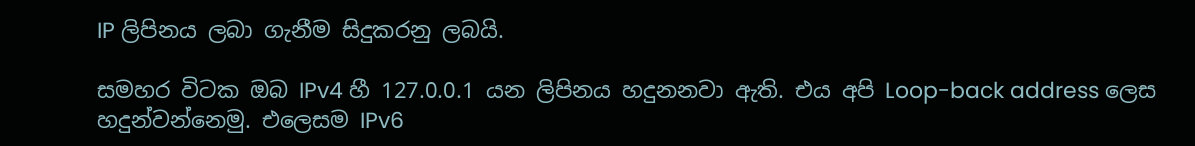IP ලිපිනය ලබා ගැනීම සිදුකරනු ලබයි.

සමහර විටක ඔබ IPv4 හී 127.0.0.1 යන ලිපිනය හදුනනවා ඇති. එය අපි Loop-back address ලෙස හදුන්වන්නෙමු. එලෙසම IPv6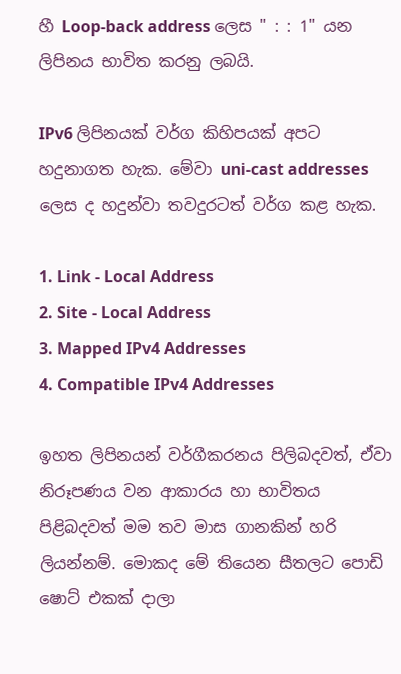හී Loop-back address ලෙස " : : 1" යන ලිපිනය භාවිත කරනු ලබයි.

IPv6 ලිපිනයක් වර්ග කිහිපයක් අපට හදුනාගත හැක. මේවා uni-cast addresses ලෙස ද හදුන්වා තවදුරටත් වර්ග කළ හැක.

1. Link - Local Address
2. Site - Local Address
3. Mapped IPv4 Addresses
4. Compatible IPv4 Addresses

ඉහත ලිපිනයන් වර්ගීකරනය පිලිබදවත්, ඒවා නිරූපණය වන ආකාරය හා භාවිතය පිළිබදවත් මම තව මාස ගානකින් හරි ලියන්නම්. මොකද මේ තියෙන සීතලට පොඩි ෂොට් එකක් දාලා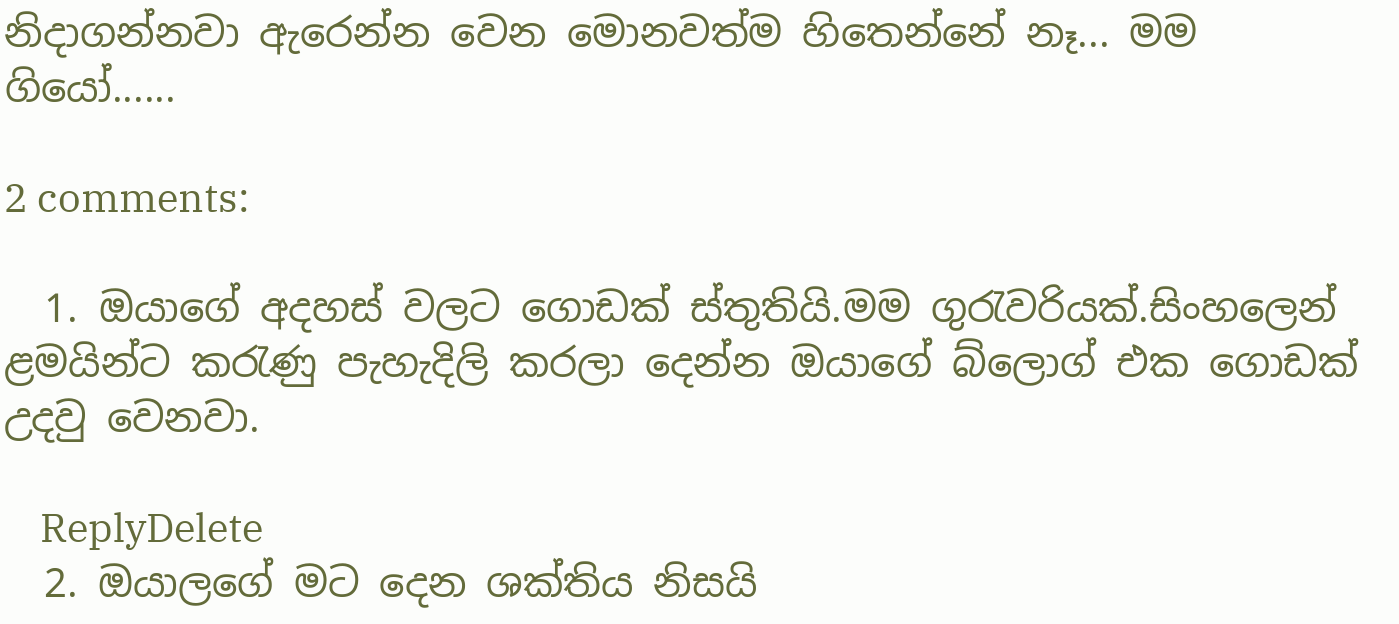නිදාගන්නවා ඇරෙන්න වෙන මොනවත්ම හිතෙන්නේ නෑ... මම ගියෝ......

2 comments:

  1. ඔයාගේ අදහස් වලට ගොඩක් ස්තුතියි.මම ගුරැවරියක්.සිංහලෙන් ළමයින්ට කරැණු පැහැදිලි කරලා දෙන්න ඔයාගේ බ්ලොග් එක ගොඩක් උදවු වෙනවා.

    ReplyDelete
  2. ඔයාලගේ මට දෙන ශක්තිය නිසයි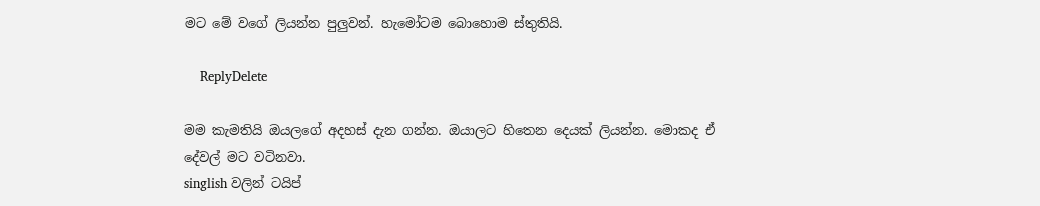මට මේ වගේ ලියන්න පුලුවන්. හැමෝටම බොහොම ස්තුතියි.

    ReplyDelete

මම කැමතියි ඔයලගේ අදහස් දැන ගන්න. ඔයාලට හිතෙන දෙයක් ලියන්න. මොකද ඒ දේවල් මට වටිනවා.
singlish වලින් ටයිප්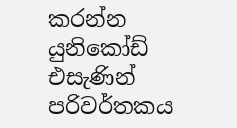කරන්න යුනිකෝඩ් එසැණින් පරිවර්තකය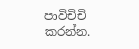පාවිචිචි කරන්න.